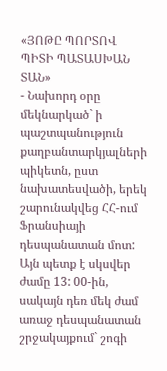«ՅՈԹԸ ՊՈՐՏՈՎ ՊԻՏԻ ՊԱՏԱՍԽԱՆ ՏԱՆ»
- Նախորդ օրը մեկնարկած` ի պաշտպանություն քաղբանտարկյալների պիկետն, ըստ նախատեսվածի, երեկ շարունակվեց ՀՀ-ում Ֆրանսիայի դեսպանատան մոտ: Այն պետք է սկսվեր ժամը 13: 00-ին, սակայն դեռ մեկ ժամ առաջ դեսպանատան շրջակայքում` շոգի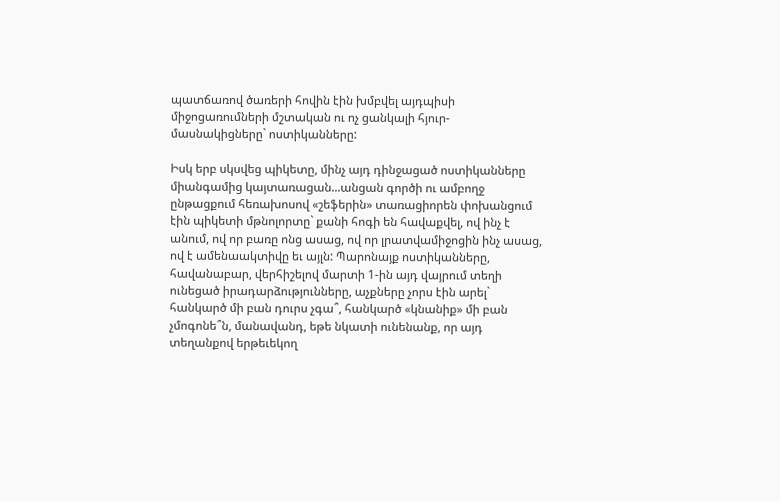պատճառով ծառերի հովին էին խմբվել այդպիսի միջոցառումների մշտական ու ոչ ցանկալի հյուր-մասնակիցները` ոստիկանները:

Իսկ երբ սկսվեց պիկետը, մինչ այդ դինջացած ոստիկանները միանգամից կայտառացան...անցան գործի ու ամբողջ ընթացքում հեռախոսով «շեֆերին» տառացիորեն փոխանցում էին պիկետի մթնոլորտը` քանի հոգի են հավաքվել, ով ինչ է անում, ով որ բառը ոնց ասաց, ով որ լրատվամիջոցին ինչ ասաց, ով է ամենաակտիվը եւ այլն: Պարոնայք ոստիկանները, հավանաբար, վերհիշելով մարտի 1-ին այդ վայրում տեղի ունեցած իրադարձությունները, աչքները չորս էին արել` հանկարծ մի բան դուրս չգա՞, հանկարծ «կնանիք» մի բան չմոգոնե՞ն, մանավանդ, եթե նկատի ունենանք, որ այդ տեղանքով երթեւեկող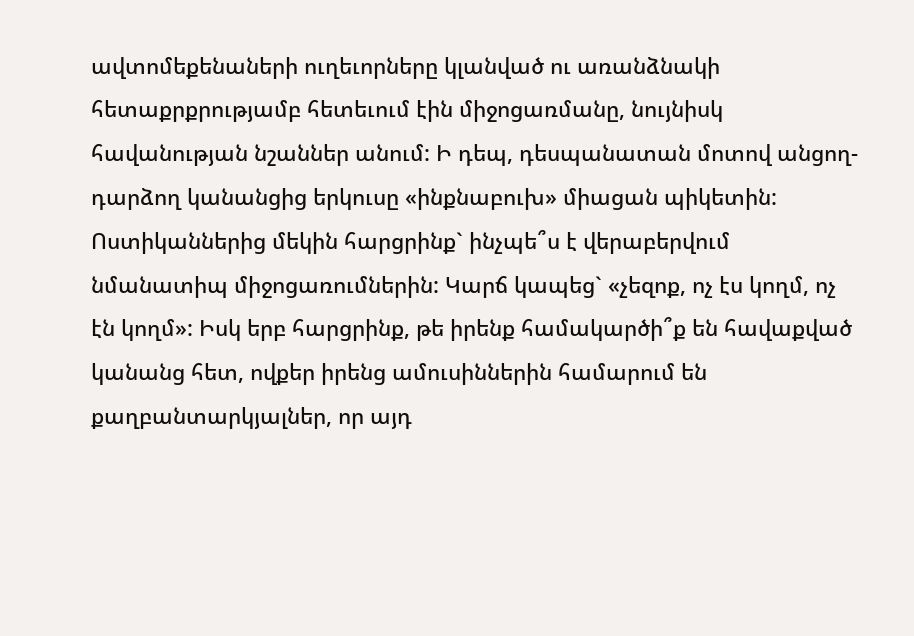ավտոմեքենաների ուղեւորները կլանված ու առանձնակի հետաքրքրությամբ հետեւում էին միջոցառմանը, նույնիսկ հավանության նշաններ անում: Ի դեպ, դեսպանատան մոտով անցող-դարձող կանանցից երկուսը «ինքնաբուխ» միացան պիկետին: Ոստիկաններից մեկին հարցրինք` ինչպե՞ս է վերաբերվում նմանատիպ միջոցառումներին: Կարճ կապեց` «չեզոք, ոչ էս կողմ, ոչ էն կողմ»: Իսկ երբ հարցրինք, թե իրենք համակարծի՞ք են հավաքված կանանց հետ, ովքեր իրենց ամուսիններին համարում են քաղբանտարկյալներ, որ այդ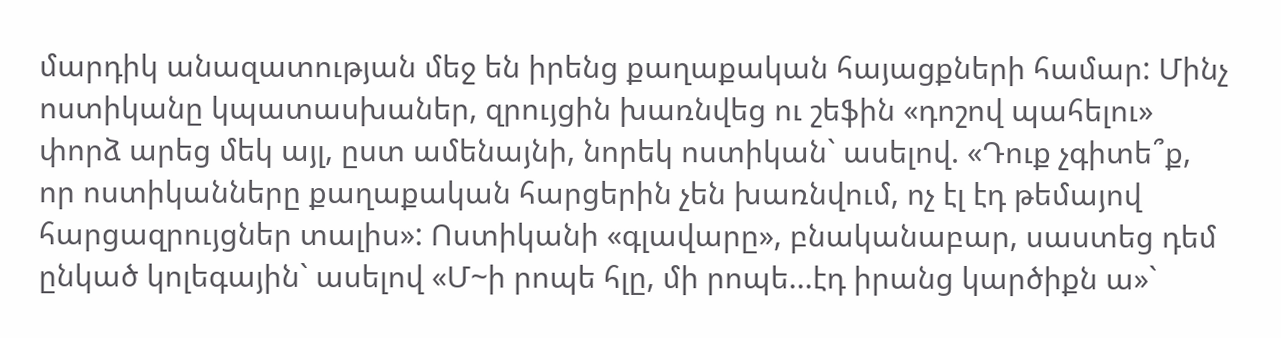մարդիկ անազատության մեջ են իրենց քաղաքական հայացքների համար: Մինչ ոստիկանը կպատասխաներ, զրույցին խառնվեց ու շեֆին «դոշով պահելու» փորձ արեց մեկ այլ, ըստ ամենայնի, նորեկ ոստիկան` ասելով. «Դուք չգիտե՞ք, որ ոստիկանները քաղաքական հարցերին չեն խառնվում, ոչ էլ էդ թեմայով հարցազրույցներ տալիս»: Ոստիկանի «գլավարը», բնականաբար, սաստեց դեմ ընկած կոլեգային` ասելով «Մ~ի րոպե հլը, մի րոպե...էդ իրանց կարծիքն ա»`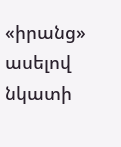«իրանց» ասելով նկատի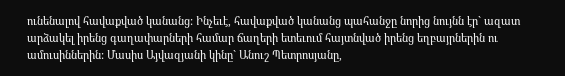ունենալով հավաքված կանանց: Ինչեւէ, հավաքված կանանց պահանջը նորից նույնն էր` ազատ արձակել իրենց գաղափարների համար ճաղերի ետեւում հայտնված իրենց եղբայրներին ու ամուսիններին: Մասիս Այվազյանի կինը` Անուշ Պետրոսյանը,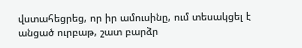վստահեցրեց, որ իր ամուսինը, ում տեսակցել է անցած ուրբաթ, շատ բարձր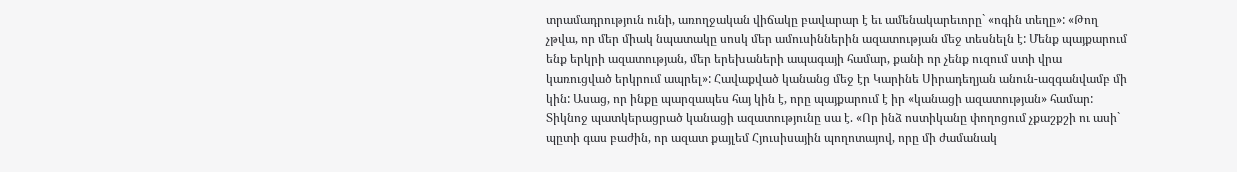տրամադրություն ունի, առողջական վիճակը բավարար է եւ ամենակարեւորը` «ոգին տեղը»: «Թող չթվա, որ մեր միակ նպատակը սոսկ մեր ամուսիններին ազատության մեջ տեսնելն է: Մենք պայքարում ենք երկրի ազատության, մեր երեխաների ապագայի համար, քանի որ չենք ուզում ստի վրա կառուցված երկրում ապրել»: Հավաքված կանանց մեջ էր Կարինե Սիրադեղյան անուն-ազգանվամբ մի կին: Ասաց, որ ինքը պարզապես հայ կին է, որը պայքարում է իր «կանացի ազատության» համար: Տիկնոջ պատկերացրած կանացի ազատությունը սա է. «Որ ինձ ոստիկանը փողոցում չքաշքշի ու ասի` պըտի գաս բաժին, որ ազատ քայլեմ Հյուսիսային պողոտայով, որը մի ժամանակ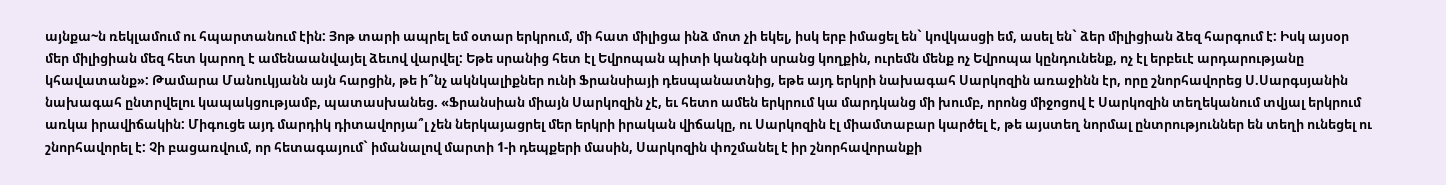այնքա~ն ռեկլամում ու հպարտանում էին: Յոթ տարի ապրել եմ օտար երկրում, մի հատ միլիցա ինձ մոտ չի եկել, իսկ երբ իմացել են` կովկասցի եմ, ասել են` ձեր միլիցիան ձեզ հարգում է: Իսկ այսօր մեր միլիցիան մեզ հետ կարող է ամենաանվայել ձեւով վարվել: Եթե սրանից հետ էլ Եվրոպան պիտի կանգնի սրանց կողքին, ուրեմն մենք ոչ Եվրոպա կընդունենք, ոչ էլ երբեւէ արդարությանը կհավատանք»: Թամարա Մանուկյանն այն հարցին, թե ի՞նչ ակնկալիքներ ունի Ֆրանսիայի դեսպանատնից, եթե այդ երկրի նախագահ Սարկոզին առաջինն էր, որը շնորհավորեց Ս.Սարգսյանին նախագահ ընտրվելու կապակցությամբ, պատասխանեց. «Ֆրանսիան միայն Սարկոզին չէ, եւ հետո ամեն երկրում կա մարդկանց մի խումբ, որոնց միջոցով է Սարկոզին տեղեկանում տվյալ երկրում առկա իրավիճակին: Միգուցե այդ մարդիկ դիտավորյա՞լ չեն ներկայացրել մեր երկրի իրական վիճակը, ու Սարկոզին էլ միամտաբար կարծել է, թե այստեղ նորմալ ընտրություններ են տեղի ունեցել ու շնորհավորել է: Չի բացառվում, որ հետագայում` իմանալով մարտի 1-ի դեպքերի մասին, Սարկոզին փոշմանել է իր շնորհավորանքի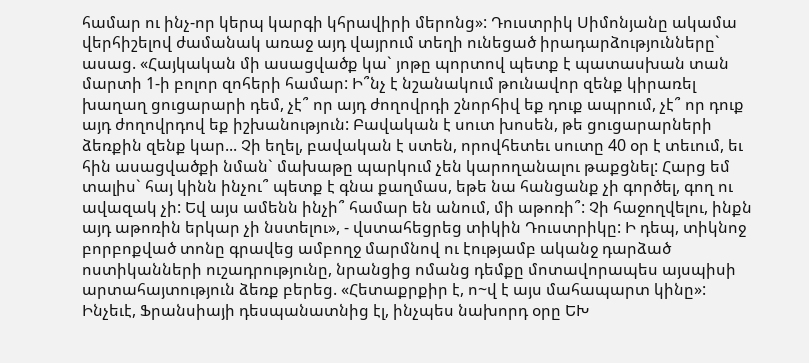համար ու ինչ-որ կերպ կարգի կհրավիրի մերոնց»: Դուստրիկ Սիմոնյանը ակամա վերհիշելով ժամանակ առաջ այդ վայրում տեղի ունեցած իրադարձությունները` ասաց. «Հայկական մի ասացվածք կա` յոթը պորտով պետք է պատասխան տան մարտի 1-ի բոլոր զոհերի համար: Ի՞նչ է նշանակում թունավոր զենք կիրառել խաղաղ ցուցարարի դեմ, չէ՞ որ այդ ժողովրդի շնորհիվ եք դուք ապրում, չէ՞ որ դուք այդ ժողովրդով եք իշխանություն: Բավական է սուտ խոսեն, թե ցուցարարների ձեռքին զենք կար... Չի եղել, բավական է ստեն, որովհետեւ սուտը 40 օր է տեւում, եւ հին ասացվածքի նման` մախաթը պարկում չեն կարողանալու թաքցնել: Հարց եմ տալիս` հայ կինն ինչու՞ պետք է գնա քաղմաս, եթե նա հանցանք չի գործել, գող ու ավազակ չի: Եվ այս ամենն ինչի՞ համար են անում, մի աթոռի՞: Չի հաջողվելու, ինքն այդ աթոռին երկար չի նստելու», - վստահեցրեց տիկին Դուստրիկը: Ի դեպ, տիկնոջ բորբոքված տոնը գրավեց ամբողջ մարմնով ու էությամբ ականջ դարձած ոստիկանների ուշադրությունը, նրանցից ոմանց դեմքը մոտավորապես այսպիսի արտահայտություն ձեռք բերեց. «Հետաքրքիր է, ո~վ է այս մահապարտ կինը»: Ինչեւէ, Ֆրանսիայի դեսպանատնից էլ, ինչպես նախորդ օրը ԵԽ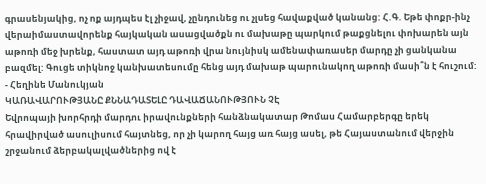գրասենյակից, ոչ ոք այդպես էլ չիջավ, չընդունեց ու չլսեց հավաքված կանանց: Հ.Գ. Եթե փոքր-ինչ վերաիմաստավորենք հայկական ասացվածքն ու մախաթը պարկում թաքցնելու փոխարեն այն աթոռի մեջ խրենք, հաստատ այդ աթոռի վրա նույնիսկ ամենափառասեր մարդը չի ցանկանա բազմել: Գուցե տիկնոջ կանխատեսումը հենց այդ մախաթ պարունակող աթոռի մասի՞ն է հուշում:
- Հեղինե Մանուկյան
ԿԱՌԱՎԱՐՈՒԹՅԱՆԸ ՔՆՆԱԴԱՏԵԼԸ ԴԱՎԱՃԱՆՈՒԹՅՈՒՆ ՉԷ
Եվրոպայի խորհրդի մարդու իրավունքների հանձնակատար Թոմաս Համարբերգը երեկ հրավիրված ասուլիսում հայտնեց, որ չի կարող հայց առ հայց ասել, թե Հայաստանում վերջին շրջանում ձերբակալվածներից ով է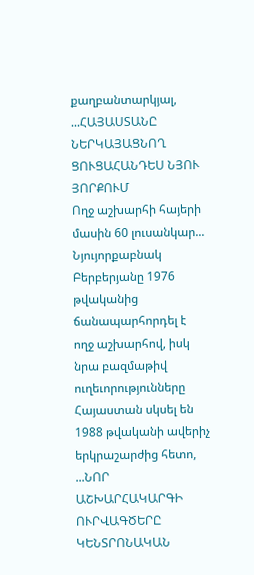քաղբանտարկյալ, ...ՀԱՅԱՍՏԱՆԸ ՆԵՐԿԱՅԱՑՆՈՂ ՑՈՒՑԱՀԱՆԴԵՍ ՆՅՈՒ ՅՈՐՔՈՒՄ
Ողջ աշխարհի հայերի մասին 60 լուսանկար... Նյույորքաբնակ Բերբերյանը 1976 թվականից ճանապարհորդել է ողջ աշխարհով, իսկ նրա բազմաթիվ ուղեւորությունները Հայաստան սկսել են 1988 թվականի ավերիչ երկրաշարժից հետո, ...ՆՈՐ ԱՇԽԱՐՀԱԿԱՐԳԻ ՈՒՐՎԱԳԾԵՐԸ ԿԵՆՏՐՈՆԱԿԱՆ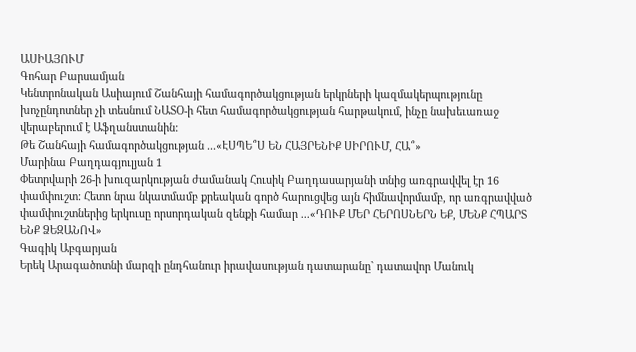ԱՍԻԱՅՈՒՄ
Գոհար Բարսամյան
Կենտրոնական Ասիայում Շանհայի համագործակցության երկրների կազմակերպությունը խոչընդոտներ չի տեսնում ՆԱՏՕ-ի հետ համագործակցության հարթակում, ինչը նախեւառաջ վերաբերում է Աֆղանստանին:
Թե Շանհայի համագործակցության ...«ԷՍՊԵ՞Ս ԵՆ ՀԱՅՐԵՆԻՔ ՍԻՐՈՒՄ, ՀԱ՞»
Մարինա Բաղդագյուլյան 1
Փետրվարի 26-ի խուզարկության ժամանակ Հուսիկ Բաղդասարյանի տնից առգրավվել էր 16 փամփուշտ: Հետո նրա նկատմամբ քրեական գործ հարուցվեց այն հիմնավորմամբ, որ առգրավված փամփուշտներից երկուսը որսորդական զենքի համար ...«ԴՈՒՔ ՄԵՐ ՀԵՐՈՍՆԵՐՆ ԵՔ, ՄԵՆՔ ՀՊԱՐՏ ԵՆՔ ՁԵԶԱՆՈՎ»
Գագիկ Աբգարյան
Երեկ Արագածոտնի մարզի ընդհանուր իրավասության դատարանը` դատավոր Մանուկ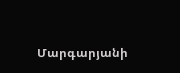Մարգարյանի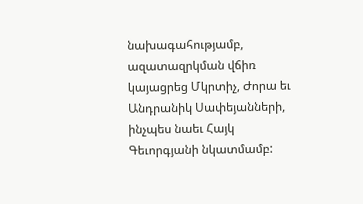նախագահությամբ, ազատազրկման վճիռ կայացրեց Մկրտիչ, Ժորա եւ Անդրանիկ Սափեյանների, ինչպես նաեւ Հայկ Գեւորգյանի նկատմամբ: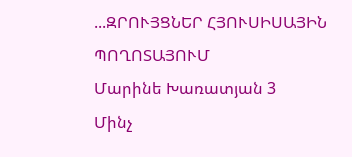...ԶՐՈՒՅՑՆԵՐ ՀՅՈՒՍԻՍԱՅԻՆ ՊՈՂՈՏԱՅՈՒՄ
Մարինե Խառատյան 3
Մինչ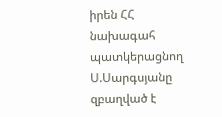իրեն ՀՀ նախագահ պատկերացնող Ս.Սարգսյանը զբաղված է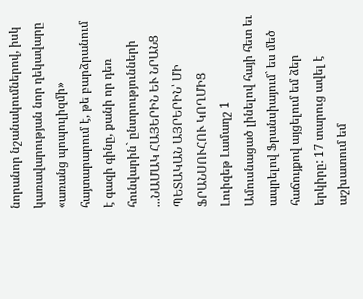նորանոր նշանակումներով, իսկ կառավարության նոր ղեկավարը «առանց պոպուլիզմի» հայտարարում է, թե բարձրանում է գազի գինը, քանի որ դեռ հունվարին` ընտրությունների ...ՆԱՄԱԿ ՀԱՅԵՐԻՆ ԵՒ ՆՐԱՆՑ ՊԵՏԱԿԱՆ ԱՅՐԵՐԻՆ՝ ՄԻ ՖՐԱՆՍՈՒՀՈՒ ԿՈՂՄԻՑ
Լուիզեթ Լամաղշ 1
Ամուսնացած լինելով հայի հետ եւ ապրելով Ֆրանսիայում` ես մեծ հաճույքով այցելում եմ ձեր երկիրը: 17 տարուց ավել է աշխատում եմ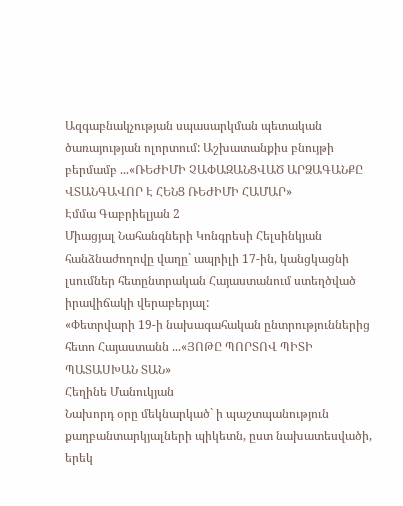Ազգաբնակչության սպասարկման պետական ծառայության ոլորտում: Աշխատանքիս բնույթի բերմամբ ...«ՌԵԺԻՄԻ ՉԱՓԱԶԱՆՑՎԱԾ ԱՐՁԱԳԱՆՔԸ ՎՏԱՆԳԱՎՈՐ Է ՀԵՆՑ ՌԵԺԻՄԻ ՀԱՄԱՐ»
Էմմա Գաբրիելյան 2
Միացյալ Նահանգների Կոնգրեսի Հելսինկյան հանձնաժողովը վաղը` ապրիլի 17-ին, կանցկացնի լսումներ հետընտրական Հայաստանում ստեղծված իրավիճակի վերաբերյալ:
«Փետրվարի 19-ի նախագահական ընտրություններից հետո Հայաստանն ...«ՅՈԹԸ ՊՈՐՏՈՎ ՊԻՏԻ ՊԱՏԱՍԽԱՆ ՏԱՆ»
Հեղինե Մանուկյան
Նախորդ օրը մեկնարկած` ի պաշտպանություն քաղբանտարկյալների պիկետն, ըստ նախատեսվածի, երեկ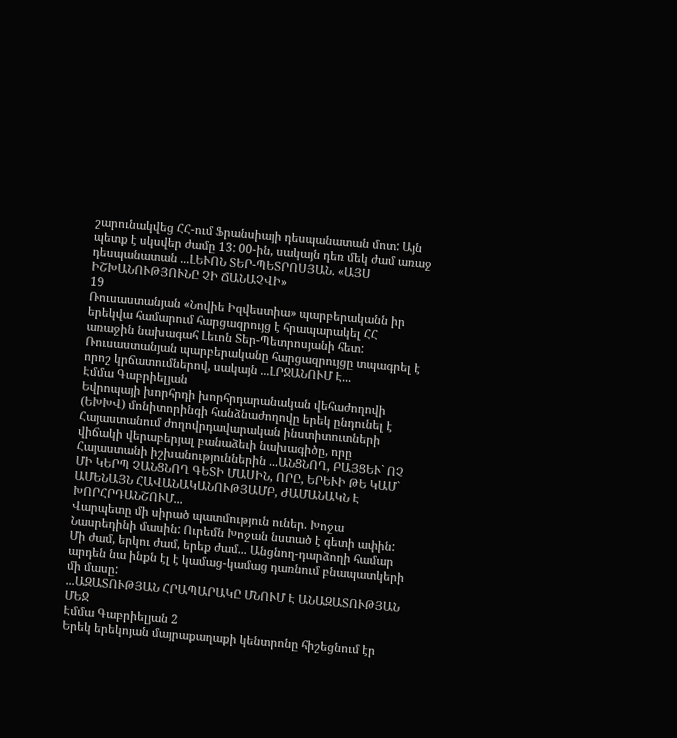շարունակվեց ՀՀ-ում Ֆրանսիայի դեսպանատան մոտ: Այն պետք է սկսվեր ժամը 13: 00-ին, սակայն դեռ մեկ ժամ առաջ դեսպանատան ...ԼԵՒՈՆ ՏԵՐ-ՊԵՏՐՈՍՅԱՆ. «ԱՅՍ ԻՇԽԱՆՈՒԹՅՈՒՆԸ ՉԻ ՃԱՆԱՉՎԻ»
19
Ռուսաստանյան «Նովիե Իզվեստիա» պարբերականն իր երեկվա համարում հարցազրույց է հրապարակել ՀՀ առաջին նախագահ Լեւոն Տեր-Պետրոսյանի հետ: Ռուսաստանյան պարբերականը հարցազրույցը տպագրել է որոշ կրճատումներով, սակայն ...ԼՐՋԱՆՈՒՄ Է...
Էմմա Գաբրիելյան
Եվրոպայի խորհրդի խորհրդարանական վեհաժողովի (ԵԽԽՎ) մոնիտորինգի հանձնաժողովը երեկ ընդունել է Հայաստանում ժողովրդավարական ինստիտուտների վիճակի վերաբերյալ բանաձեւի նախագիծը, որը Հայաստանի իշխանություններին ...ԱՆՑՆՈՂ, ԲԱՅՑԵՒ` ՈՉ ՄԻ ԿԵՐՊ ՉԱՆՑՆՈՂ ԳԵՏԻ ՄԱՍԻՆ, ՈՐԸ, ԵՐԵՒԻ ԹԵ ԿԱՄ` ԱՄԵՆԱՅՆ ՀԱՎԱՆԱԿԱՆՈՒԹՅԱՄԲ, ԺԱՄԱՆԱԿՆ Է ԽՈՐՀՐԴԱՆՇՈՒՄ...
Վարպետը մի սիրած պատմություն ուներ. Խոջա Նասրեդինի մասին: Ուրեմն Խոջան նստած է գետի ափին: Մի ժամ, երկու ժամ, երեք ժամ... Անցնող-դարձողի համար արդեն նա ինքն էլ է կամաց-կամաց դառնում բնապատկերի մի մասը:
...ԱԶԱՏՈՒԹՅԱՆ ՀՐԱՊԱՐԱԿԸ ՄՆՈՒՄ Է ԱՆԱԶԱՏՈՒԹՅԱՆ ՄԵՋ
Էմմա Գաբրիելյան 2
Երեկ երեկոյան մայրաքաղաքի կենտրոնը հիշեցնում էր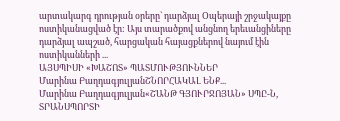արտակարգ դրության օրերը` դարձյալ Օպերայի շրջակայքը ոստիկանացված էր: Այս տարածքով անցնող երեւանցիները դարձյալ ապշած, հարցական հայացքներով նայում էին ոստիկանների ...
ԱՅՍՊԻՍԻ «ԽԱՇՈՏ» ՊԱՏՄՈՒԹՅՈՒՆՆԵՐ
Մարինա ԲաղդագյուլյանՇՆՈՐՀԱԿԱԼ ԵՆՔ...
Մարինա Բաղդագյուլյան«ՇԱՆԹ ԳՅՈՒՐՋՈՅԱՆ» ՍՊԸ-Ն, ՏՐԱՆՍՊՈՐՏԻ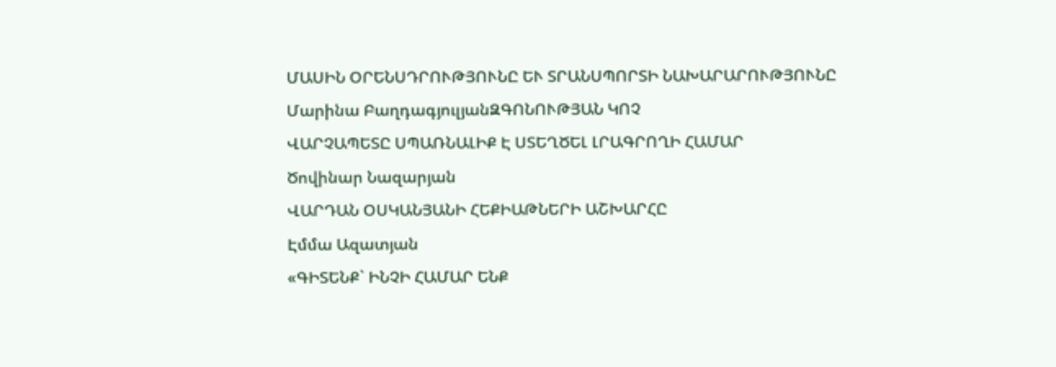ՄԱՍԻՆ ՕՐԵՆՍԴՐՈՒԹՅՈՒՆԸ ԵՒ ՏՐԱՆՍՊՈՐՏԻ ՆԱԽԱՐԱՐՈՒԹՅՈՒՆԸ
Մարինա ԲաղդագյուլյանԶԳՈՆՈՒԹՅԱՆ ԿՈՉ
ՎԱՐՉԱՊԵՏԸ ՍՊԱՌՆԱԼԻՔ Է ՍՏԵՂԾԵԼ ԼՐԱԳՐՈՂԻ ՀԱՄԱՐ
Ծովինար Նազարյան
ՎԱՐԴԱՆ ՕՍԿԱՆՅԱՆԻ ՀԵՔԻԱԹՆԵՐԻ ԱՇԽԱՐՀԸ
Էմմա Ազատյան
«ԳԻՏԵՆՔ` ԻՆՉԻ ՀԱՄԱՐ ԵՆՔ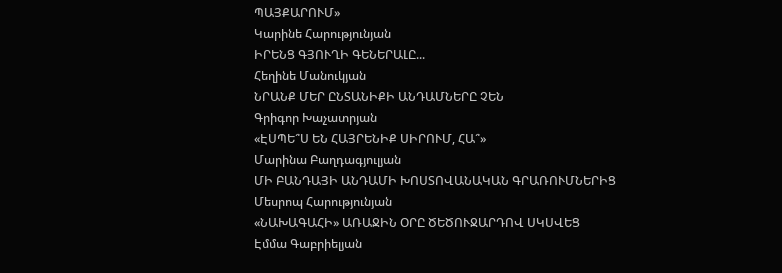ՊԱՅՔԱՐՈՒՄ»
Կարինե Հարությունյան
ԻՐԵՆՑ ԳՅՈՒՂԻ ԳԵՆԵՐԱԼԸ...
Հեղինե Մանուկյան
ՆՐԱՆՔ ՄԵՐ ԸՆՏԱՆԻՔԻ ԱՆԴԱՄՆԵՐԸ ՉԵՆ
Գրիգոր Խաչատրյան
«ԷՍՊԵ՞Ս ԵՆ ՀԱՅՐԵՆԻՔ ՍԻՐՈՒՄ, ՀԱ՞»
Մարինա Բաղդագյուլյան
ՄԻ ԲԱՆԴԱՅԻ ԱՆԴԱՄԻ ԽՈՍՏՈՎԱՆԱԿԱՆ ԳՐԱՌՈՒՄՆԵՐԻՑ
Մեսրոպ Հարությունյան
«ՆԱԽԱԳԱՀԻ» ԱՌԱՋԻՆ ՕՐԸ ԾԵԾՈՒՋԱՐԴՈՎ ՍԿՍՎԵՑ
Էմմա Գաբրիելյան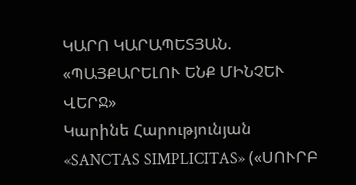ԿԱՐՈ ԿԱՐԱՊԵՏՅԱՆ. «ՊԱՅՔԱՐԵԼՈՒ ԵՆՔ ՄԻՆՉԵՒ ՎԵՐՋ»
Կարինե Հարությունյան
«SANCTAS SIMPLICITAS» («ՍՈՒՐԲ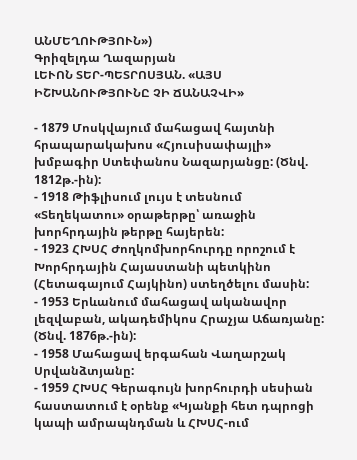ԱՆՄԵՂՈՒԹՅՈՒՆ»)
Գրիզելդա Ղազարյան
ԼԵՒՈՆ ՏԵՐ-ՊԵՏՐՈՍՅԱՆ. «ԱՅՍ ԻՇԽԱՆՈՒԹՅՈՒՆԸ ՉԻ ՃԱՆԱՉՎԻ»

- 1879 Մոսկվայում մահացավ հայտնի հրապարակախոս «Հյուսիսափայլի» խմբագիր Ստեփանոս Նազարյանցը: (Ծնվ. 1812թ.-ին):
- 1918 Թիֆլիսում լույս է տեսնում «Տեղեկատու» օրաթերթը՝ առաջին խորհրդային թերթը հայերեն:
- 1923 ՀԽՍՀ Ժողկոմխորհուրդը որոշում է Խորհրդային Հայաստանի պետկինո (Հետագայում Հայկինո) ստեղծելու մասին:
- 1953 Երևանում մահացավ ականավոր լեզվաբան, ակադեմիկոս Հրաչյա Աճառյանը: (Ծնվ. 1876թ.-ին):
- 1958 Մահացավ երգահան Վաղարշակ Սրվանձտյանը:
- 1959 ՀԽՍՀ Գերագույն խորհուրդի սեսիան հաստատում է օրենք «Կյանքի հետ դպրոցի կապի ամրապնդման և ՀԽՍՀ-ում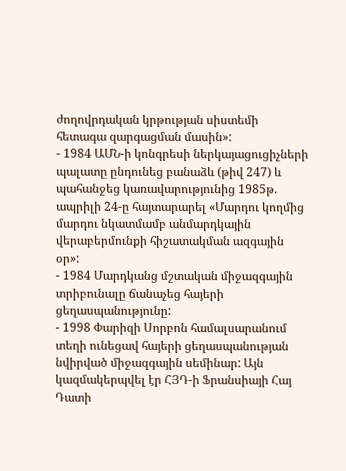ժողովրդական կրթության սիստեմի հետագա զարգացման մասին»:
- 1984 ԱՄՆ-ի կոնգրեսի ներկայացուցիչների պալատը ընդունեց բանաձև (թիվ 247) և պահանջեց կառավարությունից 1985թ. ապրիլի 24-ը հայտարարել «Մարդու կողմից մարդու նկատմամբ անմարդկային վերաբերմունքի հիշատակման ազգային օր»:
- 1984 Մարդկանց մշտական միջազգային տրիբունալը ճանաչեց հայերի ցեղասպանությունը:
- 1998 Փարիզի Սորբոն համալսարանում տեղի ունեցավ հայերի ցեղասպանության նվիրված միջազգային սեմինար: Այն կազմակերպվել էր ՀՅԴ-ի Ֆրանսիայի Հայ Դատի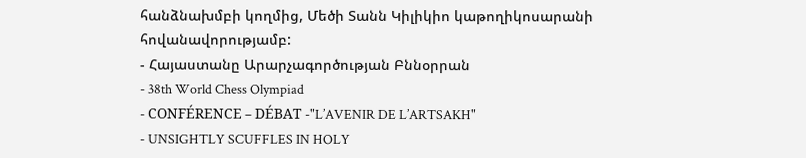հանձնախմբի կողմից, Մեծի Տանն Կիլիկիո կաթողիկոսարանի հովանավորությամբ:
- Հայաստանը Արարչագործության Բննօրրան
- 38th World Chess Olympiad
- CONFÉRENCE – DÉBAT -"L’AVENIR DE L’ARTSAKH"
- UNSIGHTLY SCUFFLES IN HOLY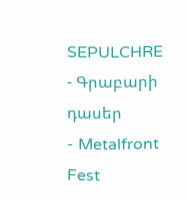SEPULCHRE
- Գրաբարի դասեր
- Metalfront Fest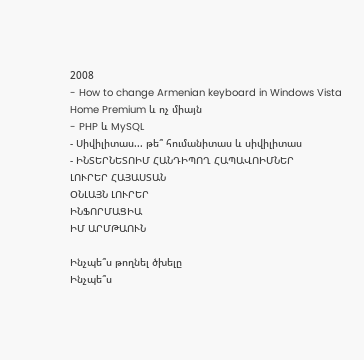2008
- How to change Armenian keyboard in Windows Vista Home Premium և ոչ միայն
- PHP և MySQL
- Սիվիլիտաս... թե՞ հումանիտաս և սիվիլիտաս
- ԻՆՏԵՐՆԵՏՈԻՄ ՀԱՆԴԻՊՈՂ ՀԱՊԱՎՈԻՄՆԵՐ
ԼՈՒՐԵՐ ՀԱՅԱՍՏԱՆ
ՕՆԼԱՅՆ ԼՈՒՐԵՐ
ԻՆՖՈՐՄԱՑԻԱ
ԻՄ ԱՐՄԹԱՈՒՆ

Ինչպե՞ս թողնել ծխելը
Ինչպե՞ս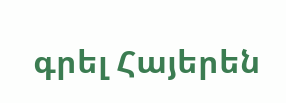գրել Հայերեն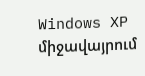Windows XP միջավայրում